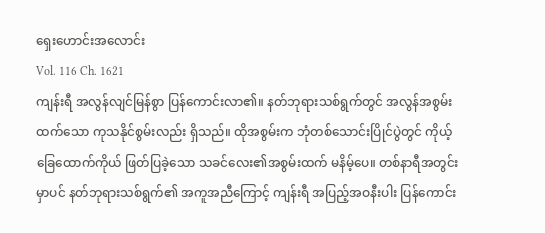ရှေးဟောင်းအလောင်း
Vol. 116 Ch. 1621
ကျန်းရီ အလွန်လျင်မြန်စွာ ပြန်ကောင်းလာ၏။ နတ်ဘုရားသစ်ရွက်တွင် အလွန်အစွမ်းထက်သော ကုသနိုင်စွမ်းလည်း ရှိသည်။ ထိုအစွမ်းက ဘုံတစ်သောင်းပြိုင်ပွဲတွင် ကိုယ့်ခြေထောက်ကိုယ် ဖြတ်ပြခဲ့သော သခင်လေး၏အစွမ်းထက် မနိမ့်ပေ။ တစ်နာရီအတွင်းမှာပင် နတ်ဘုရားသစ်ရွက်၏ အကူအညီကြောင့် ကျန်းရီ အပြည့်အဝနီးပါး ပြန်ကောင်း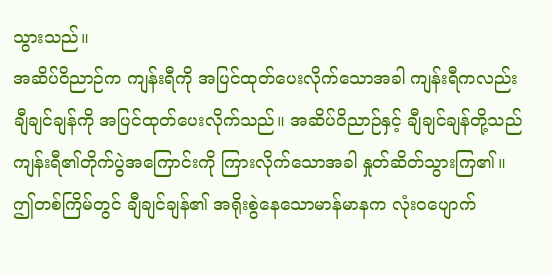သွားသည်။
အဆိပ်ဝိညာဉ်က ကျန်းရီကို အပြင်ထုတ်ပေးလိုက်သောအခါ ကျန်းရီကလည်း ချီချင်ချန်ကို အပြင်ထုတ်ပေးလိုက်သည်။ အဆိပ်ဝိညာဉ်နှင့် ချီချင်ချန်တို့သည် ကျန်းရီ၏တိုက်ပွဲအကြောင်းကို ကြားလိုက်သောအခါ နှုတ်ဆိတ်သွားကြ၏။
ဤတစ်ကြိမ်တွင် ချီချင်ချန်၏ အရိုးစွဲနေသောမာန်မာနက လုံးဝပျောက်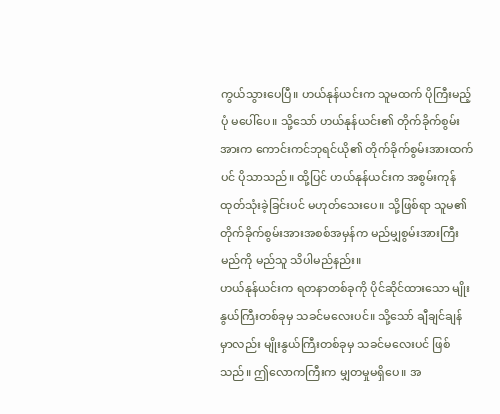ကွယ်သွားပေပြီ။ ဟယ်နုန်ယင်းက သူမထက် ပိုကြီးမည့်ပုံ မပေါ်ပေ။ သို့သော် ဟယ်နုန်ယင်း၏ တိုက်ခိုက်စွမ်းအားက ကောင်းကင်ဘုရင်ယို၏ တိုက်ခိုက်စွမ်းအားထက်ပင် ပိုသာသည်။ ထို့ပြင် ဟယ်နုန်ယင်းက အစွမ်းကုန်ထုတ်သုံးခဲ့ခြင်းပင် မဟုတ်သေးပေ။ သို့ဖြစ်ရာ သူမ၏ တိုက်ခိုက်စွမ်းအားအစစ်အမှန်က မည်မျှစွမ်းအားကြီးမည်ကို မည်သူ သိပါမည်နည်း။
ဟယ်နုန်ယင်းက ရတနာတစ်ခုကို ပိုင်ဆိုင်ထားသော မျိုးနွယ်ကြီးတစ်ခုမှ သခင်မလေးပင်။ သို့သော် ချီချင်ချန်မှာလည်း မျိုးနွယ်ကြီးတစ်ခုမှ သခင်မလေးပင် ဖြစ်သည်။ ဤလောကကြီးက မျှတမှုမရှိပေ။ အ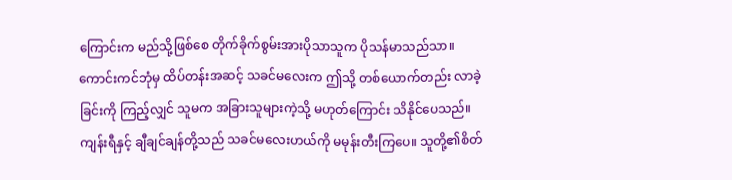ကြောင်းက မည်သို့ဖြစ်စေ တိုက်ခိုက်စွမ်းအားပိုသာသူက ပိုသန်မာသည်သာ။ ကောင်းကင်ဘုံမှ ထိပ်တန်းအဆင့် သခင်မလေးက ဤသို့ တစ်ယောက်တည်း လာခဲ့ခြင်းကို ကြည့်လျှင် သူမက အခြားသူများကဲ့သို့ မဟုတ်ကြောင်း သိနိုင်ပေသည်။
ကျန်းရီနှင့် ချီချင်ချန်တို့သည် သခင်မလေးဟယ်ကို မမုန်းတီးကြပေ။ သူတို့၏စိတ်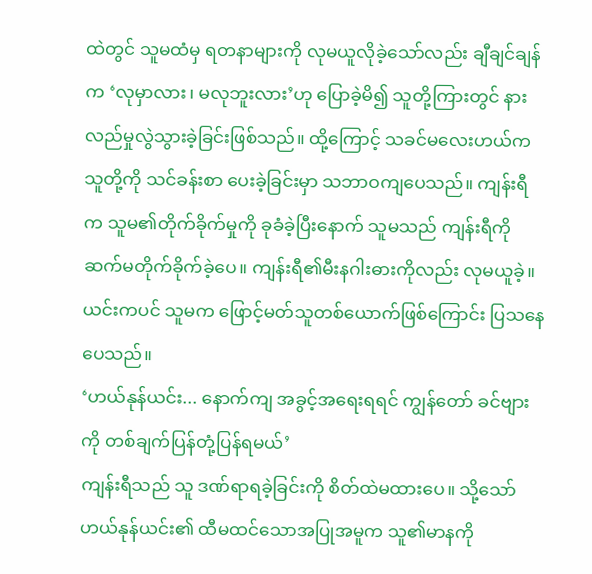ထဲတွင် သူမထံမှ ရတနာများကို လုမယူလိုခဲ့သော်လည်း ချီချင်ချန်က ‘လုမှာလား၊ မလုဘူးလား’ဟု ပြောခဲ့မိ၍ သူတို့ကြားတွင် နားလည်မှုလွဲသွားခဲ့ခြင်းဖြစ်သည်။ ထို့ကြောင့် သခင်မလေးဟယ်က သူတို့ကို သင်ခန်းစာ ပေးခဲ့ခြင်းမှာ သဘာဝကျပေသည်။ ကျန်းရီက သူမ၏တိုက်ခိုက်မှုကို ခုခံခဲ့ပြီးနောက် သူမသည် ကျန်းရီကို ဆက်မတိုက်ခိုက်ခဲ့ပေ။ ကျန်းရီ၏မီးနဂါးဓားကိုလည်း လုမယူခဲ့။ ယင်းကပင် သူမက ဖြောင့်မတ်သူတစ်ယောက်ဖြစ်ကြောင်း ပြသနေပေသည်။
‘ဟယ်နုန်ယင်း... နောက်ကျ အခွင့်အရေးရရင် ကျွန်တော် ခင်ဗျားကို တစ်ချက်ပြန်တုံ့ပြန်ရမယ်’
ကျန်းရီသည် သူ ဒဏ်ရာရခဲ့ခြင်းကို စိတ်ထဲမထားပေ။ သို့သော် ဟယ်နုန်ယင်း၏ ထီမထင်သောအပြုအမူက သူ၏မာနကို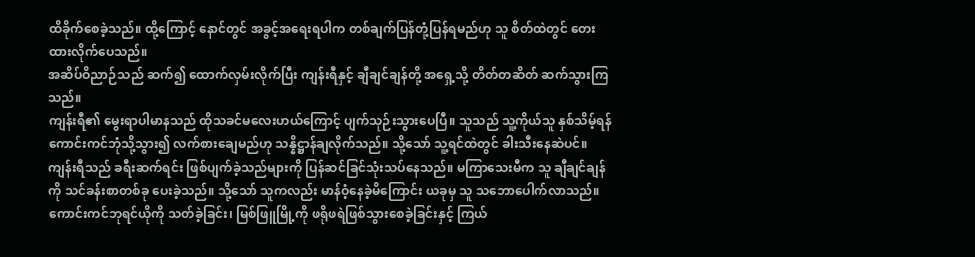ထိခိုက်စေခဲ့သည်။ ထို့ကြောင့် နောင်တွင် အခွင့်အရေးရပါက တစ်ချက်ပြန်တုံ့ပြန်ရမည်ဟု သူ စိတ်ထဲတွင် တေးထားလိုက်ပေသည်။
အဆိပ်ဝိညာဉ်သည် ဆက်၍ ထောက်လှမ်းလိုက်ပြီး ကျန်းရီနှင့် ချီချင်ချန်တို့ အရှေ့သို့ တိတ်တဆိတ် ဆက်သွားကြသည်။
ကျန်းရီ၏ မွေးရာပါမာနသည် ထိုသခင်မလေးဟယ်ကြောင့် ပျက်သုဉ်းသွားပေပြီ။ သူသည် သူ့ကိုယ်သူ နှစ်သိမ့်ရန် ကောင်းကင်ဘုံသို့သွား၍ လက်စားချေမည်ဟု သန္နိဋ္ဌာန်ချလိုက်သည်။ သို့သော် သူ့ရင်ထဲတွင် ခါးသီးနေဆဲပင်။
ကျန်းရီသည် ခရီးဆက်ရင်း ဖြစ်ပျက်ခဲ့သည်များကို ပြန်ဆင်ခြင်သုံးသပ်နေသည်။ မကြာသေးမီက သူ ချီချင်ချန်ကို သင်ခန်းစာတစ်ခု ပေးခဲ့သည်။ သို့သော် သူကလည်း မာန်ဝံ့နေခဲ့မိကြောင်း ယခုမှ သူ သဘောပေါက်လာသည်။
ကောင်းကင်ဘုရင်ယိုကို သတ်ခဲ့ခြင်း၊ မြစ်ဖြူမြို့ကို ဖရိုဖရဲဖြစ်သွားစေခဲ့ခြင်းနှင့် ကြယ်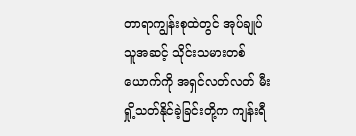တာရာကျွန်းစုထဲတွင် အုပ်ချုပ်သူအဆင့် သိုင်းသမားတစ်ယောက်ကို အရှင်လတ်လတ် မီးရှို့သတ်နိုင်ခဲ့ခြင်းတို့က ကျန်းရီ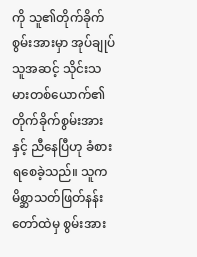ကို သူ၏တိုက်ခိုက်စွမ်းအားမှာ အုပ်ချုပ်သူအဆင့် သိုင်းသမားတစ်ယောက်၏ တိုက်ခိုက်စွမ်းအားနှင့် ညီနေပြီဟု ခံစားရစေခဲ့သည်။ သူက မိစ္ဆာသတ်ဖြတ်နန်းတော်ထဲမှ စွမ်းအား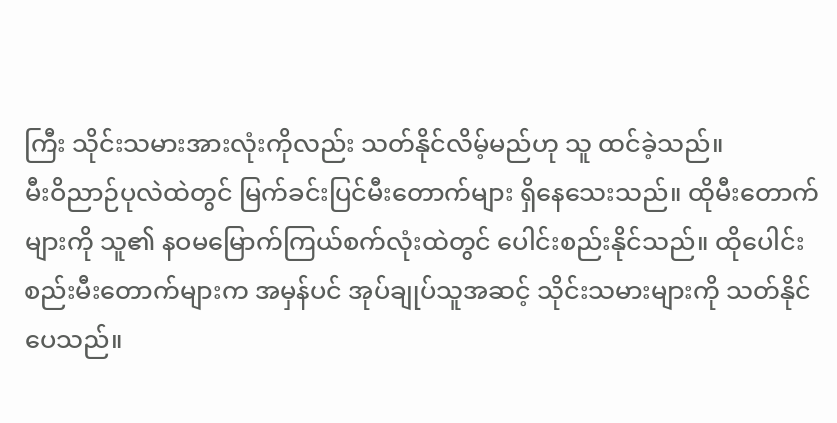ကြီး သိုင်းသမားအားလုံးကိုလည်း သတ်နိုင်လိမ့်မည်ဟု သူ ထင်ခဲ့သည်။
မီးဝိညာဉ်ပုလဲထဲတွင် မြက်ခင်းပြင်မီးတောက်များ ရှိနေသေးသည်။ ထိုမီးတောက်များကို သူ၏ နဝမမြောက်ကြယ်စက်လုံးထဲတွင် ပေါင်းစည်းနိုင်သည်။ ထိုပေါင်းစည်းမီးတောက်များက အမှန်ပင် အုပ်ချုပ်သူအဆင့် သိုင်းသမားများကို သတ်နိုင်ပေသည်။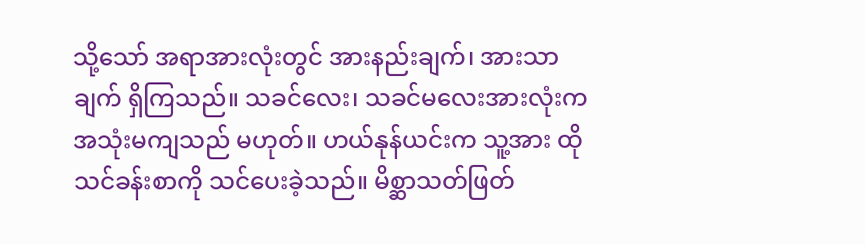သို့သော် အရာအားလုံးတွင် အားနည်းချက်၊ အားသာချက် ရှိကြသည်။ သခင်လေး၊ သခင်မလေးအားလုံးက အသုံးမကျသည် မဟုတ်။ ဟယ်နုန်ယင်းက သူ့အား ထိုသင်ခန်းစာကို သင်ပေးခဲ့သည်။ မိစ္ဆာသတ်ဖြတ်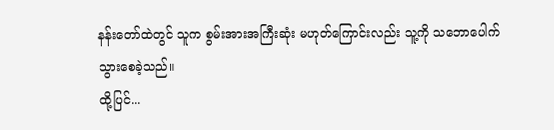နန်းတော်ထဲတွင် သူက စွမ်းအားအကြီးဆုံး မဟုတ်ကြောင်းလည်း သူ့ကို သဘောပေါက်သွားစေခဲ့သည်။
ထို့ပြင်...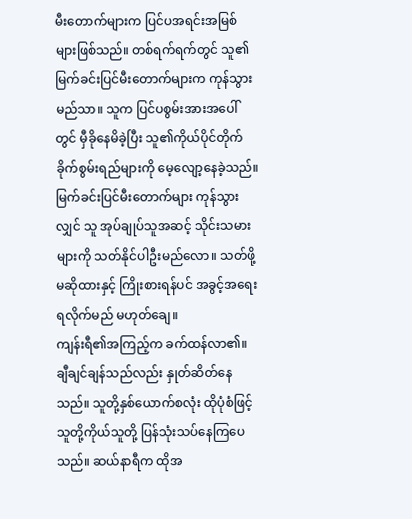မီးတောက်များက ပြင်ပအရင်းအမြစ်များဖြစ်သည်။ တစ်ရက်ရက်တွင် သူ၏မြက်ခင်းပြင်မီးတောက်များက ကုန်သွားမည်သာ။ သူက ပြင်ပစွမ်းအားအပေါ်တွင် မှီခိုနေမိခဲ့ပြီး သူ၏ကိုယ်ပိုင်တိုက်ခိုက်စွမ်းရည်များကို မေ့လျော့နေခဲ့သည်။ မြက်ခင်းပြင်မီးတောက်များ ကုန်သွားလျှင် သူ အုပ်ချုပ်သူအဆင့် သိုင်းသမားများကို သတ်နိုင်ပါဦးမည်လော။ သတ်ဖို့မဆိုထားနှင့် ကြိုးစားရန်ပင် အခွင့်အရေးရလိုက်မည် မဟုတ်ချေ။
ကျန်းရီ၏အကြည့်က ခက်ထန်လာ၏။ ချီချင်ချန်သည်လည်း နှုတ်ဆိတ်နေသည်။ သူတို့နှစ်ယောက်စလုံး ထိုပုံစံဖြင့် သူတို့ကိုယ်သူတို့ ပြန်သုံးသပ်နေကြပေသည်။ ဆယ်နာရီက ထိုအ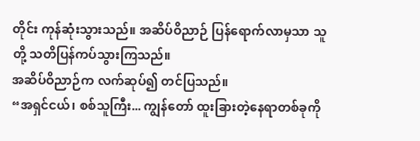တိုင်း ကုန်ဆုံးသွားသည်။ အဆိပ်ဝိညာဉ် ပြန်ရောက်လာမှသာ သူတို့ သတိပြန်ကပ်သွားကြသည်။
အဆိပ်ဝိညာဉ်က လက်ဆုပ်၍ တင်ပြသည်။
“အရှင်ငယ်၊ စစ်သူကြီး... ကျွန်တော် ထူးခြားတဲ့နေရာတစ်ခုကို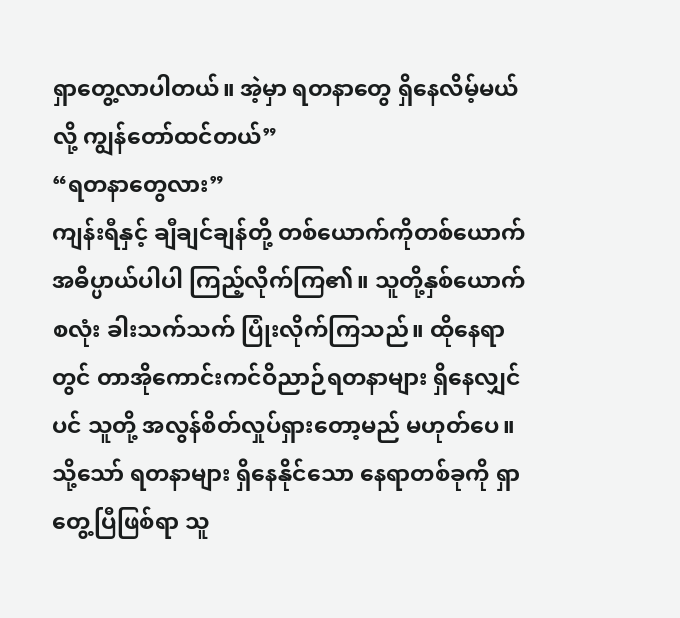ရှာတွေ့လာပါတယ်။ အဲ့မှာ ရတနာတွေ ရှိနေလိမ့်မယ်လို့ ကျွန်တော်ထင်တယ်”
“ရတနာတွေလား”
ကျန်းရီနှင့် ချီချင်ချန်တို့ တစ်ယောက်ကိုတစ်ယောက် အဓိပ္ပာယ်ပါပါ ကြည့်လိုက်ကြ၏။ သူတို့နှစ်ယောက်စလုံး ခါးသက်သက် ပြုံးလိုက်ကြသည်။ ထိုနေရာတွင် တာအိုကောင်းကင်ဝိညာဉ်ရတနာများ ရှိနေလျှင်ပင် သူတို့ အလွန်စိတ်လှုပ်ရှားတော့မည် မဟုတ်ပေ။
သို့သော် ရတနာများ ရှိနေနိုင်သော နေရာတစ်ခုကို ရှာတွေ့ပြီဖြစ်ရာ သူ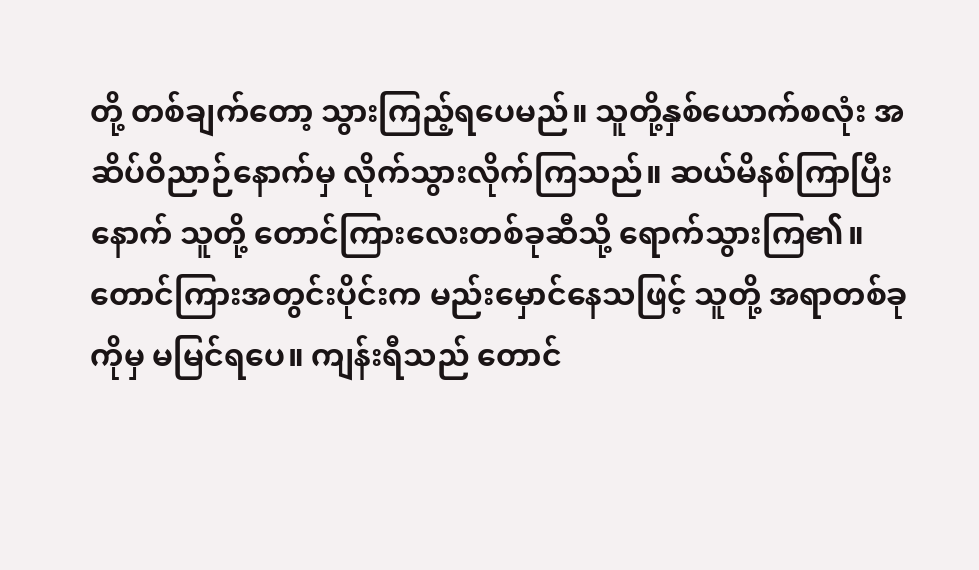တို့ တစ်ချက်တော့ သွားကြည့်ရပေမည်။ သူတို့နှစ်ယောက်စလုံး အဆိပ်ဝိညာဉ်နောက်မှ လိုက်သွားလိုက်ကြသည်။ ဆယ်မိနစ်ကြာပြီးနောက် သူတို့ တောင်ကြားလေးတစ်ခုဆီသို့ ရောက်သွားကြ၏။ တောင်ကြားအတွင်းပိုင်းက မည်းမှောင်နေသဖြင့် သူတို့ အရာတစ်ခုကိုမှ မမြင်ရပေ။ ကျန်းရီသည် တောင်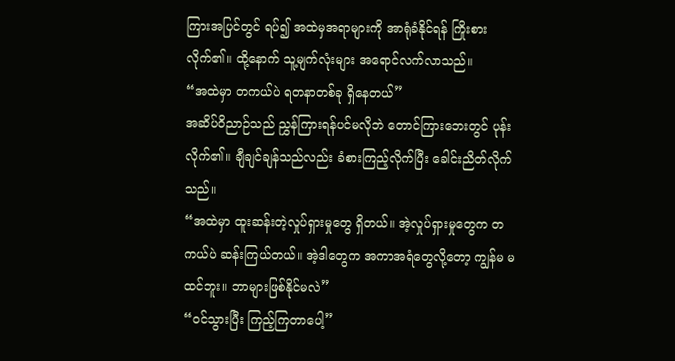ကြားအပြင်တွင် ရပ်၍ အထဲမှအရာများကို အာရုံခံနိုင်ရန် ကြိုးစားလိုက်၏။ ထို့နောက် သူ့မျက်လုံးများ အရောင်လက်လာသည်။
“အထဲမှာ တကယ်ပဲ ရတနာတစ်ခု ရှိနေတယ်”
အဆိပ်ဝိညာဉ်သည် ညွှန်ကြားရန်ပင်မလိုဘဲ တောင်ကြားဘေးတွင် ပုန်းလိုက်၏။ ချီချင်ချန်သည်လည်း ခံစားကြည့်လိုက်ပြီး ခေါင်းညိတ်လိုက်သည်။
“အထဲမှာ ထူးဆန်းတဲ့လှုပ်ရှားမှုတွေ ရှိတယ်။ အဲ့လှုပ်ရှားမှုတွေက တကယ်ပဲ ဆန်းကြယ်တယ်။ အဲ့ဒါတွေက အကာအရံတွေလို့တော့ ကျွန်မ မထင်ဘူး။ ဘာများဖြစ်နိုင်မလဲ”
“ဝင်သွားပြီး ကြည့်ကြတာပေါ့”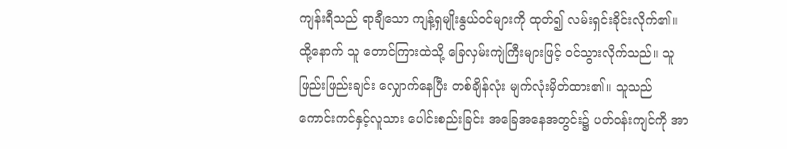ကျန်းရီသည် ရာချီသော ကျန့်ရှမျိုးနွယ်ဝင်များကို ထုတ်၍ လမ်းရှင်းခိုင်းလိုက်၏။ ထို့နောက် သူ တောင်ကြားထဲသို့ ခြေလှမ်းကျဲကြီးများဖြင့် ဝင်သွားလိုက်သည်။ သူ ဖြည်းဖြည်းချင်း လျှောက်နေပြီး တစ်ချိန်လုံး မျက်လုံးမှိတ်ထား၏။ သူသည် ကောင်းကင်နှင့်လူသား ပေါင်းစည်းခြင်း အခြေအနေအတွင်း၌ ပတ်ဝန်းကျင်ကို အာ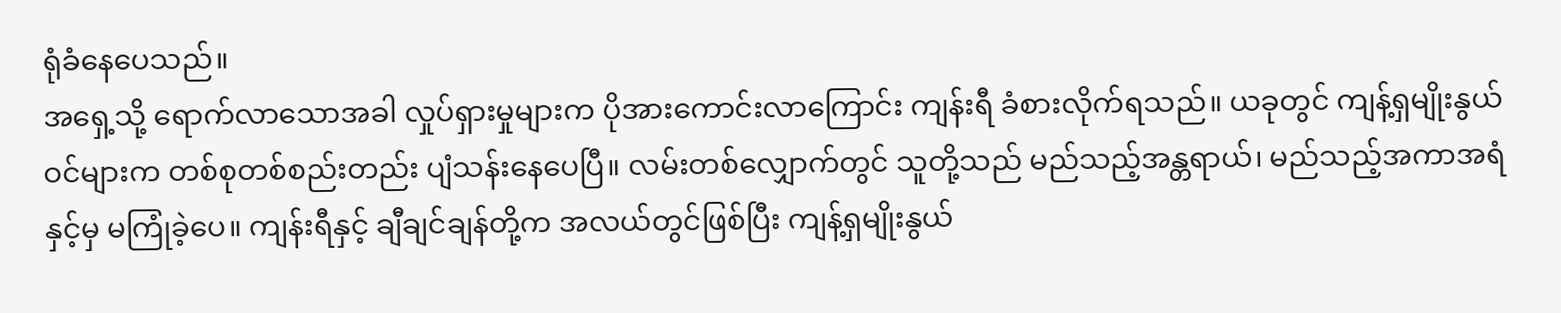ရုံခံနေပေသည်။
အရှေ့သို့ ရောက်လာသောအခါ လှုပ်ရှားမှုများက ပိုအားကောင်းလာကြောင်း ကျန်းရီ ခံစားလိုက်ရသည်။ ယခုတွင် ကျန့်ရှမျိုးနွယ်ဝင်များက တစ်စုတစ်စည်းတည်း ပျံသန်းနေပေပြီ။ လမ်းတစ်လျှောက်တွင် သူတို့သည် မည်သည့်အန္တရာယ်၊ မည်သည့်အကာအရံနှင့်မှ မကြုံခဲ့ပေ။ ကျန်းရီနှင့် ချီချင်ချန်တို့က အလယ်တွင်ဖြစ်ပြီး ကျန့်ရှမျိုးနွယ်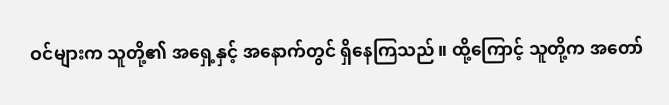ဝင်များက သူတို့၏ အရှေ့နှင့် အနောက်တွင် ရှိနေကြသည်။ ထို့ကြောင့် သူတို့က အတော်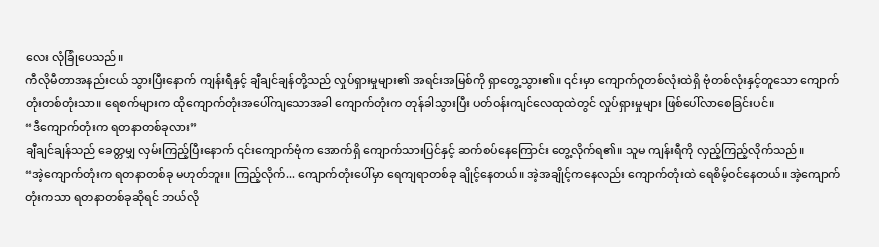လေး လုံခြုံပေသည်။
ကီလိုမီတာအနည်းငယ် သွားပြီးနောက် ကျန်းရီနှင့် ချီချင်ချန်တို့သည် လှုပ်ရှားမှုများ၏ အရင်းအမြစ်ကို ရှာတွေ့သွား၏။ ၎င်းမှာ ကျောက်ဂူတစ်လုံးထဲရှိ ဗုံတစ်လုံးနှင့်တူသော ကျောက်တုံးတစ်တုံးသာ။ ရေစက်များက ထိုကျောက်တုံးအပေါ်ကျသောအခါ ကျောက်တုံးက တုန်ခါသွားပြီး ပတ်ဝန်းကျင်လေထုထဲတွင် လှုပ်ရှားမှုများ ဖြစ်ပေါ်လာစေခြင်းပင်။
“ဒီကျောက်တုံးက ရတနာတစ်ခုလား”
ချီချင်ချန်သည် ခေတ္တမျှ လှမ်းကြည့်ပြီးနောက် ၎င်းကျောက်ဗုံက အောက်ရှိ ကျောက်သားပြင်နှင့် ဆက်စပ်နေကြောင်း တွေ့လိုက်ရ၏။ သူမ ကျန်းရီကို လှည့်ကြည့်လိုက်သည်။
“အဲ့ကျောက်တုံးက ရတနာတစ်ခု မဟုတ်ဘူး။ ကြည့်လိုက်... ကျောက်တုံးပေါ်မှာ ရေကျရာတစ်ခု ချိုင့်နေတယ်။ အဲ့အချိုင့်ကနေလည်း ကျောက်တုံးထဲ ရေစိမ့်ဝင်နေတယ်။ အဲ့ကျောက်တုံးကသာ ရတနာတစ်ခုဆိုရင် ဘယ်လို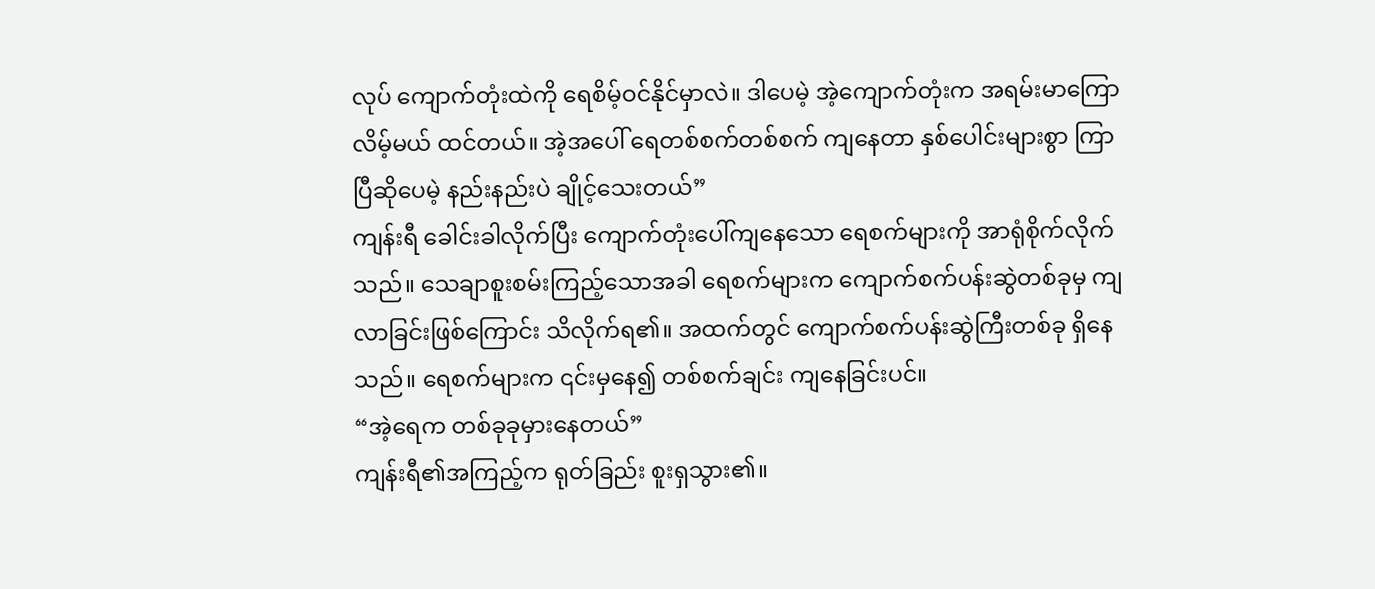လုပ် ကျောက်တုံးထဲကို ရေစိမ့်ဝင်နိုင်မှာလဲ။ ဒါပေမဲ့ အဲ့ကျောက်တုံးက အရမ်းမာကြောလိမ့်မယ် ထင်တယ်။ အဲ့အပေါ် ရေတစ်စက်တစ်စက် ကျနေတာ နှစ်ပေါင်းများစွာ ကြာပြီဆိုပေမဲ့ နည်းနည်းပဲ ချိုင့်သေးတယ်”
ကျန်းရီ ခေါင်းခါလိုက်ပြီး ကျောက်တုံးပေါ်ကျနေသော ရေစက်များကို အာရုံစိုက်လိုက်သည်။ သေချာစူးစမ်းကြည့်သောအခါ ရေစက်များက ကျောက်စက်ပန်းဆွဲတစ်ခုမှ ကျလာခြင်းဖြစ်ကြောင်း သိလိုက်ရ၏။ အထက်တွင် ကျောက်စက်ပန်းဆွဲကြီးတစ်ခု ရှိနေသည်။ ရေစက်များက ၎င်းမှနေ၍ တစ်စက်ချင်း ကျနေခြင်းပင်။
“အဲ့ရေက တစ်ခုခုမှားနေတယ်”
ကျန်းရီ၏အကြည့်က ရုတ်ခြည်း စူးရှသွား၏။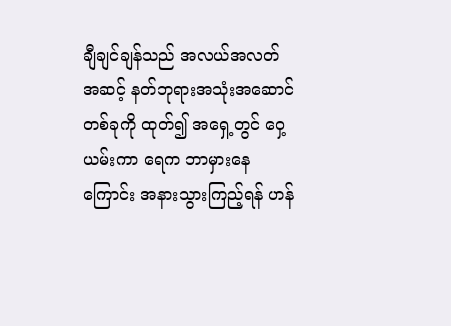ချီချင်ချန်သည် အလယ်အလတ်အဆင့် နတ်ဘုရားအသုံးအဆောင်တစ်ခုကို ထုတ်၍ အရှေ့တွင် ဝှေ့ယမ်းကာ ရေက ဘာမှားနေကြောင်း အနားသွားကြည့်ရန် ဟန်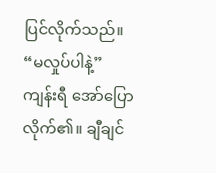ပြင်လိုက်သည်။
“မလှုပ်ပါနဲ့”
ကျန်းရီ အော်ပြောလိုက်၏။ ချီချင်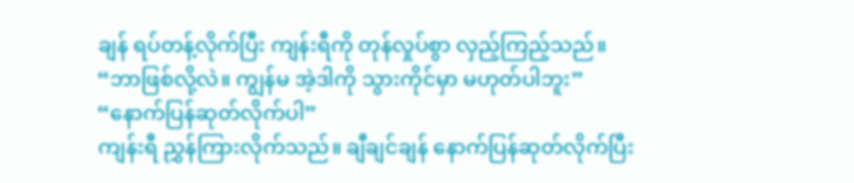ချန် ရပ်တန့်လိုက်ပြီး ကျန်းရီကို တုန်လှုပ်စွာ လှည့်ကြည့်သည်။
“ဘာဖြစ်လို့လဲ။ ကျွန်မ အဲ့ဒါကို သွားကိုင်မှာ မဟုတ်ပါဘူး”
“နောက်ပြန်ဆုတ်လိုက်ပါ”
ကျန်းရီ ညွှန်ကြားလိုက်သည်။ ချီချင်ချန် နောက်ပြန်ဆုတ်လိုက်ပြီး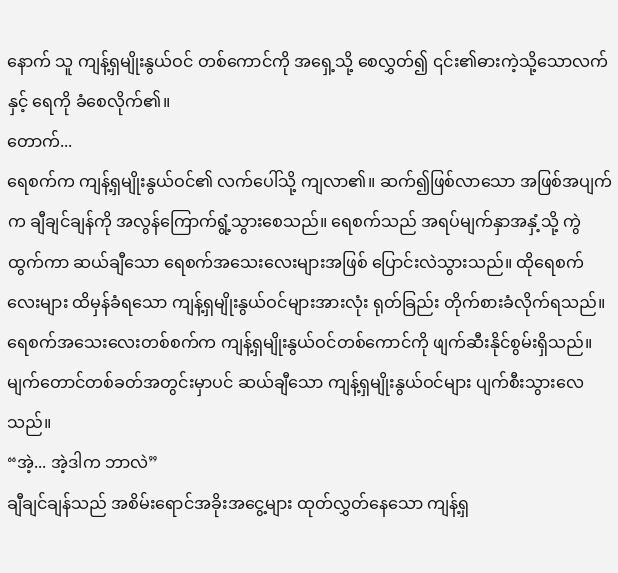နောက် သူ ကျန့်ရှမျိုးနွယ်ဝင် တစ်ကောင်ကို အရှေ့သို့ စေလွှတ်၍ ၎င်း၏ဓားကဲ့သို့သောလက်နှင့် ရေကို ခံစေလိုက်၏။
တောက်...
ရေစက်က ကျန့်ရှမျိုးနွယ်ဝင်၏ လက်ပေါ်သို့ ကျလာ၏။ ဆက်၍ဖြစ်လာသော အဖြစ်အပျက်က ချီချင်ချန်ကို အလွန်ကြောက်ရွံ့သွားစေသည်။ ရေစက်သည် အရပ်မျက်နှာအနှံ့သို့ ကွဲထွက်ကာ ဆယ်ချီသော ရေစက်အသေးလေးများအဖြစ် ပြောင်းလဲသွားသည်။ ထိုရေစက်လေးများ ထိမှန်ခံရသော ကျန့်ရှမျိုးနွယ်ဝင်များအားလုံး ရုတ်ခြည်း တိုက်စားခံလိုက်ရသည်။ ရေစက်အသေးလေးတစ်စက်က ကျန့်ရှမျိုးနွယ်ဝင်တစ်ကောင်ကို ဖျက်ဆီးနိုင်စွမ်းရှိသည်။ မျက်တောင်တစ်ခတ်အတွင်းမှာပင် ဆယ်ချီသော ကျန့်ရှမျိုးနွယ်ဝင်များ ပျက်စီးသွားလေသည်။
“အဲ့... အဲ့ဒါက ဘာလဲ”
ချီချင်ချန်သည် အစိမ်းရောင်အခိုးအငွေ့များ ထုတ်လွှတ်နေသော ကျန့်ရှ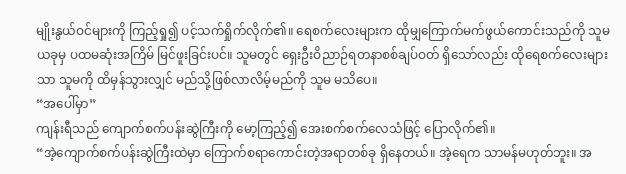မျိုးနွယ်ဝင်များကို ကြည့်ရှု၍ ပင့်သက်ရှိုက်လိုက်၏။ ရေစက်လေးများက ထိုမျှကြောက်မက်ဖွယ်ကောင်းသည်ကို သူမ ယခုမှ ပထမဆုံးအကြိမ် မြင်ဖူးခြင်းပင်။ သူမတွင် ရှေးဦးဝိညာဉ်ရတနာစစ်ချပ်ဝတ် ရှိသော်လည်း ထိုရေစက်လေးများသာ သူမကို ထိမှန်သွားလျှင် မည်သို့ဖြစ်လာလိမ့်မည်ကို သူမ မသိပေ။
“အပေါ်မှာ”
ကျန်းရီသည် ကျောက်စက်ပန်းဆွဲကြီးကို မော့ကြည့်၍ အေးစက်စက်လေသံဖြင့် ပြောလိုက်၏။
“အဲ့ကျောက်စက်ပန်းဆွဲကြီးထဲမှာ ကြောက်စရာကောင်းတဲ့အရာတစ်ခု ရှိနေတယ်။ အဲ့ရေက သာမန်မဟုတ်ဘူး။ အ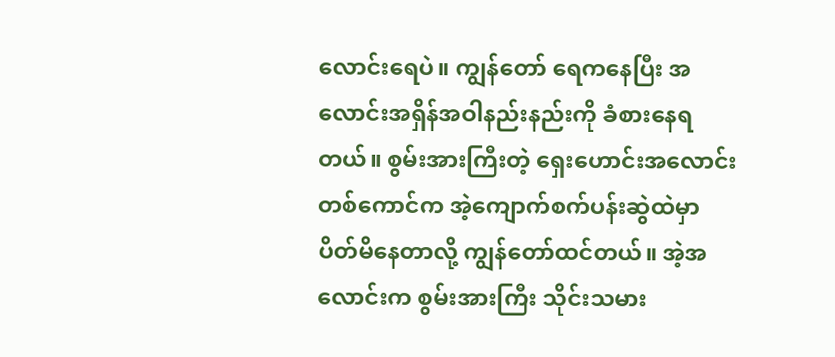လောင်းရေပဲ။ ကျွန်တော် ရေကနေပြီး အလောင်းအရှိန်အဝါနည်းနည်းကို ခံစားနေရတယ်။ စွမ်းအားကြီးတဲ့ ရှေးဟောင်းအလောင်းတစ်ကောင်က အဲ့ကျောက်စက်ပန်းဆွဲထဲမှာ ပိတ်မိနေတာလို့ ကျွန်တော်ထင်တယ်။ အဲ့အလောင်းက စွမ်းအားကြီး သိုင်းသမား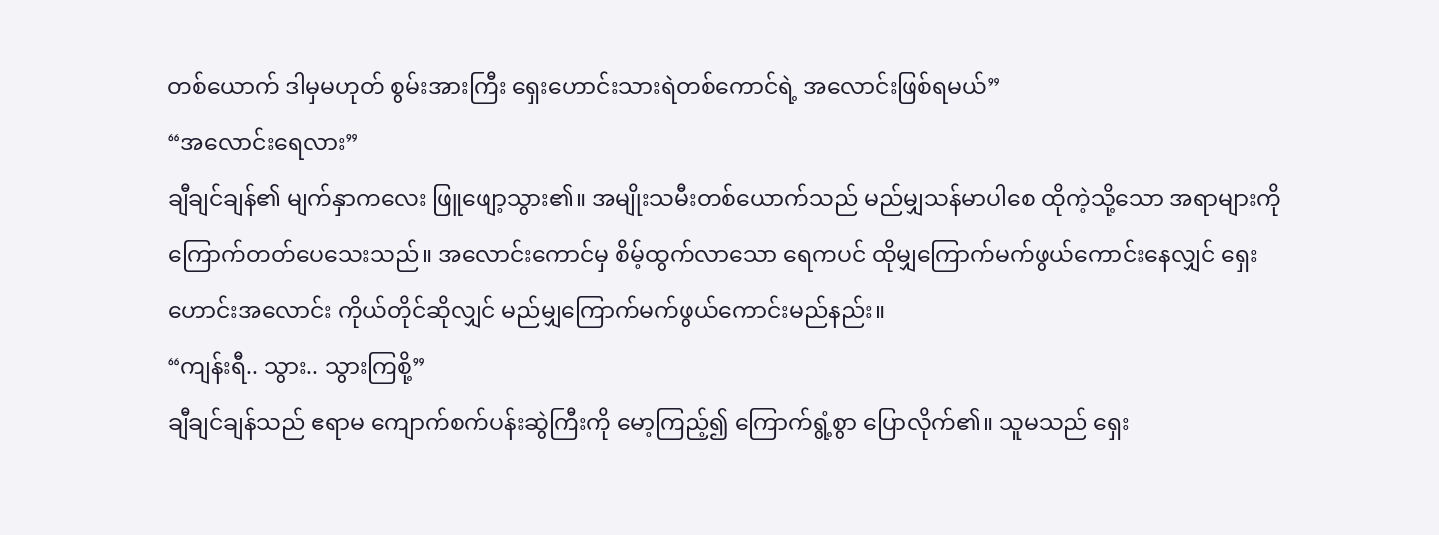တစ်ယောက် ဒါမှမဟုတ် စွမ်းအားကြီး ရှေးဟောင်းသားရဲတစ်ကောင်ရဲ့ အလောင်းဖြစ်ရမယ်”
“အလောင်းရေလား”
ချီချင်ချန်၏ မျက်နှာကလေး ဖြူဖျော့သွား၏။ အမျိုးသမီးတစ်ယောက်သည် မည်မျှသန်မာပါစေ ထိုကဲ့သို့သော အရာများကို ကြောက်တတ်ပေသေးသည်။ အလောင်းကောင်မှ စိမ့်ထွက်လာသော ရေကပင် ထိုမျှကြောက်မက်ဖွယ်ကောင်းနေလျှင် ရှေးဟောင်းအလောင်း ကိုယ်တိုင်ဆိုလျှင် မည်မျှကြောက်မက်ဖွယ်ကောင်းမည်နည်း။
“ကျန်းရီ.. သွား.. သွားကြစို့”
ချီချင်ချန်သည် ဧရာမ ကျောက်စက်ပန်းဆွဲကြီးကို မော့ကြည့်၍ ကြောက်ရွံ့စွာ ပြောလိုက်၏။ သူမသည် ရှေး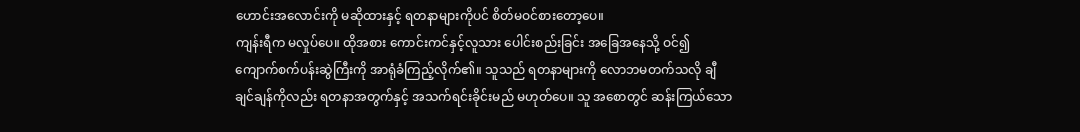ဟောင်းအလောင်းကို မဆိုထားနှင့် ရတနာများကိုပင် စိတ်မဝင်စားတော့ပေ။
ကျန်းရီက မလှုပ်ပေ။ ထိုအစား ကောင်းကင်နှင့်လူသား ပေါင်းစည်းခြင်း အခြေအနေသို့ ဝင်၍ ကျောက်စက်ပန်းဆွဲကြီးကို အာရုံခံကြည့်လိုက်၏။ သူသည် ရတနာများကို လောဘမတက်သလို ချီချင်ချန်ကိုလည်း ရတနာအတွက်နှင့် အသက်ရင်းခိုင်းမည် မဟုတ်ပေ။ သူ အစောတွင် ဆန်းကြယ်သော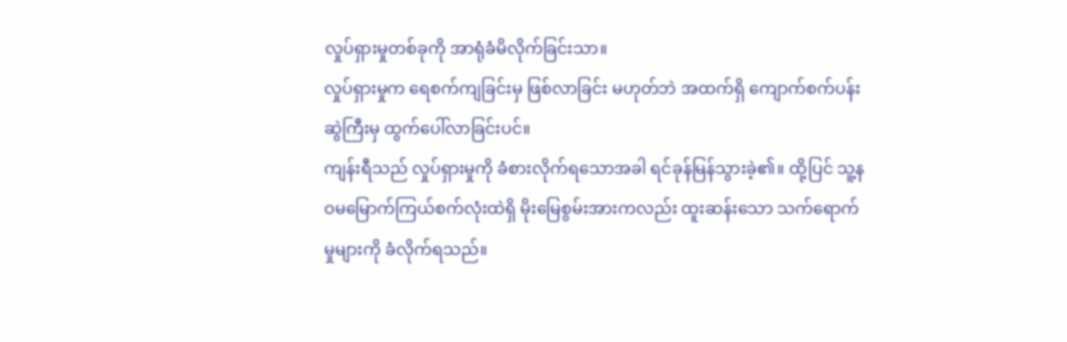လှုပ်ရှားမှုတစ်ခုကို အာရုံခံမိလိုက်ခြင်းသာ။
လှုပ်ရှားမှုက ရေစက်ကျခြင်းမှ ဖြစ်လာခြင်း မဟုတ်ဘဲ အထက်ရှိ ကျောက်စက်ပန်းဆွဲကြီးမှ ထွက်ပေါ်လာခြင်းပင်။
ကျန်းရီသည် လှုပ်ရှားမှုကို ခံစားလိုက်ရသောအခါ ရင်ခုန်မြန်သွားခဲ့၏။ ထို့ပြင် သူ့နဝမမြောက်ကြယ်စက်လုံးထဲရှိ မိုးမြေစွမ်းအားကလည်း ထူးဆန်းသော သက်ရောက်မှုများကို ခံလိုက်ရသည်။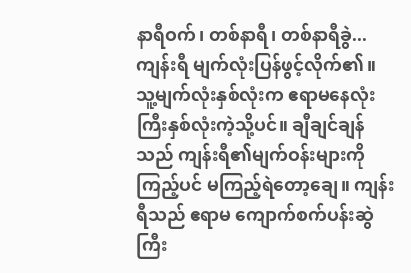နာရီဝက်၊ တစ်နာရီ၊ တစ်နာရီခွဲ...
ကျန်းရီ မျက်လုံးပြန်ဖွင့်လိုက်၏။ သူ့မျက်လုံးနှစ်လုံးက ဧရာမနေလုံးကြီးနှစ်လုံးကဲ့သို့ပင်။ ချီချင်ချန်သည် ကျန်းရီ၏မျက်ဝန်းများကို ကြည့်ပင် မကြည့်ရဲတော့ချေ။ ကျန်းရီသည် ဧရာမ ကျောက်စက်ပန်းဆွဲကြီး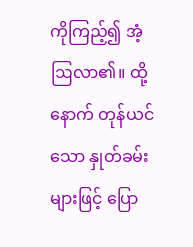ကိုကြည့်၍ အံ့ဩလာ၏။ ထို့နောက် တုန်ယင်သော နှုတ်ခမ်းများဖြင့် ပြော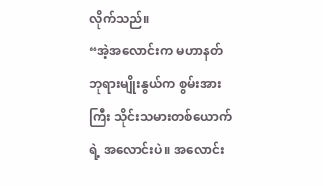လိုက်သည်။
“အဲ့အလောင်းက မဟာနတ်ဘုရားမျိုးနွယ်က စွမ်းအားကြီး သိုင်းသမားတစ်ယောက်ရဲ့ အလောင်းပဲ။ အလောင်း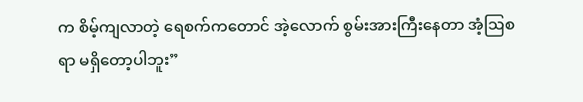က စိမ့်ကျလာတဲ့ ရေစက်ကတောင် အဲ့လောက် စွမ်းအားကြီးနေတာ အံ့ဩစရာ မရှိတော့ပါဘူး”